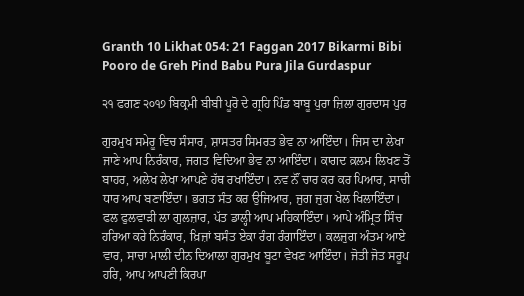Granth 10 Likhat 054: 21 Faggan 2017 Bikarmi Bibi Pooro de Greh Pind Babu Pura Jila Gurdaspur

੨੧ ਫਗਣ ੨੦੧੭ ਬਿਕ੍ਰਮੀ ਬੀਬੀ ਪੂਰੋ ਦੇ ਗ੍ਰਹਿ ਪਿੰਡ ਬਾਬੂ ਪੁਰਾ ਜ਼ਿਲਾ ਗੁਰਦਾਸ ਪੁਰ

ਗੁਰਮੁਖ ਸਮੇਰੂ ਵਿਚ ਸੰਸਾਰ, ਸ਼ਾਸਤਰ ਸਿਮਰਤ ਭੇਵ ਨਾ ਆਇੰਦਾ। ਜਿਸ ਦਾ ਲੇਖਾ ਜਾਣੇ ਆਪ ਨਿਰੰਕਾਰ, ਜਗਤ ਵਿਦਿਆ ਭੇਵ ਨਾ ਆਇੰਦਾ। ਕਾਗਦ ਕ਼ਲਮ ਲਿਖਣ ਤੋਂ ਬਾਹਰ, ਅਲੇਖ ਲੇਖਾ ਆਪਣੇ ਹੱਥ ਰਖਾਇੰਦਾ। ਨਵ ਨੌਂ ਚਾਰ ਕਰ ਕਰ ਪਿਆਰ, ਸਾਚੀ ਧਾਰ ਆਪ ਬਣਾਇੰਦਾ। ਭਗਤ ਸੰਤ ਕਰ ਉਜਿਆਰ, ਜੁਗ ਜੁਗ ਖੇਲ ਖਿਲਾਇੰਦਾ। ਫਲ ਫੁਲਵਾੜੀ ਲਾ ਗੁਲਜ਼ਾਰ, ਪੱਤ ਡਾਲ੍ਹੀ ਆਪ ਮਹਿਕਾਇੰਦਾ। ਆਪੇ ਅੰਮ੍ਰਿਤ ਸਿੰਚ ਹਰਿਆ ਕਰੇ ਨਿਰੰਕਾਰ, ਖ਼ਿਜ਼ਾਂ ਬਸੰਤ ਏਕਾ ਰੰਗ ਰੰਗਾਇੰਦਾ। ਕਲਜੁਗ ਅੰਤਮ ਆਏ ਵਾਰ, ਸਾਚਾ ਮਾਲੀ ਦੀਨ ਦਿਆਲਾ ਗੁਰਮੁਖ ਬੂਟਾ ਵੇਖਣ ਆਇੰਦਾ। ਜੋਤੀ ਜੋਤ ਸਰੂਪ ਹਰਿ, ਆਪ ਆਪਣੀ ਕਿਰਪਾ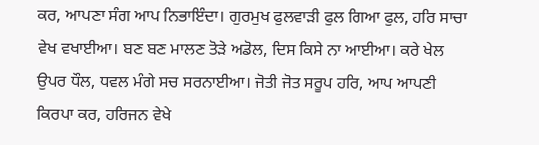ਕਰ, ਆਪਣਾ ਸੰਗ ਆਪ ਨਿਭਾਇੰਦਾ। ਗੁਰਮੁਖ ਫੁਲਵਾੜੀ ਫੁਲ ਗਿਆ ਫੁਲ, ਹਰਿ ਸਾਚਾ ਵੇਖ ਵਖਾਈਆ। ਬਣ ਬਣ ਮਾਲਣ ਤੋੜੇ ਅਡੋਲ, ਦਿਸ ਕਿਸੇ ਨਾ ਆਈਆ। ਕਰੇ ਖੇਲ ਉਪਰ ਧੌਲ, ਧਵਲ ਮੰਗੇ ਸਚ ਸਰਨਾਈਆ। ਜੋਤੀ ਜੋਤ ਸਰੂਪ ਹਰਿ, ਆਪ ਆਪਣੀ ਕਿਰਪਾ ਕਰ, ਹਰਿਜਨ ਵੇਖੇ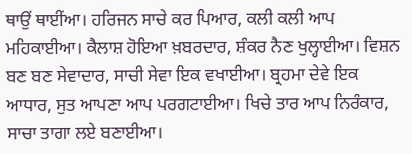ਥਾਉਂ ਥਾਈਂਆ। ਹਰਿਜਨ ਸਾਚੇ ਕਰ ਪਿਆਰ, ਕਲੀ ਕਲੀ ਆਪ ਮਹਿਕਾਈਆ। ਕੈਲਾਸ਼ ਹੋਇਆ ਖ਼ਬਰਦਾਰ, ਸ਼ੰਕਰ ਨੈਣ ਖੁਲ੍ਹਾਈਆ। ਵਿਸ਼ਨ ਬਣ ਬਣ ਸੇਵਾਦਾਰ, ਸਾਚੀ ਸੇਵਾ ਇਕ ਵਖਾਈਆ। ਬ੍ਰਹਮਾ ਦੇਵੇ ਇਕ ਆਧਾਰ, ਸੁਤ ਆਪਣਾ ਆਪ ਪਰਗਟਾਈਆ। ਖਿਚੇ ਤਾਰ ਆਪ ਨਿਰੰਕਾਰ, ਸਾਚਾ ਤਾਗਾ ਲਏ ਬਣਾਈਆ।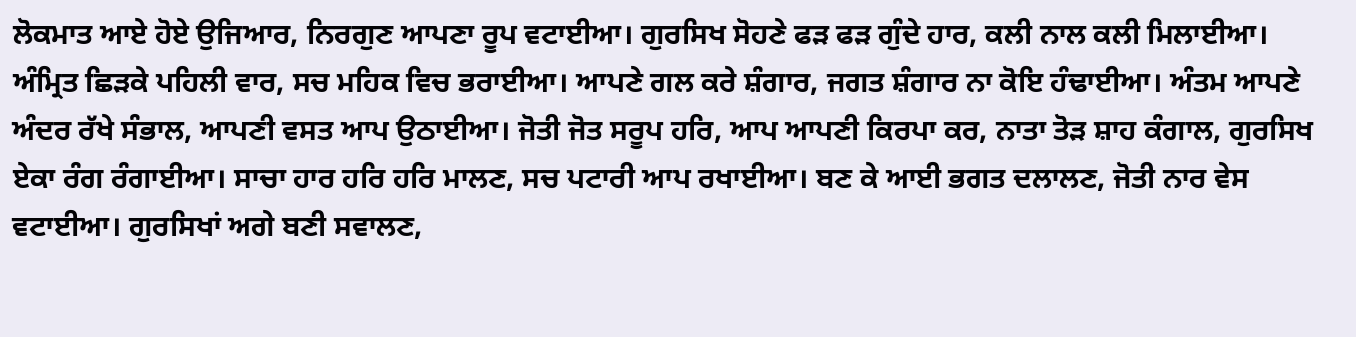ਲੋਕਮਾਤ ਆਏ ਹੋਏ ਉਜਿਆਰ, ਨਿਰਗੁਣ ਆਪਣਾ ਰੂਪ ਵਟਾਈਆ। ਗੁਰਸਿਖ ਸੋਹਣੇ ਫੜ ਫੜ ਗੁੰਦੇ ਹਾਰ, ਕਲੀ ਨਾਲ ਕਲੀ ਮਿਲਾਈਆ। ਅੰਮ੍ਰਿਤ ਛਿੜਕੇ ਪਹਿਲੀ ਵਾਰ, ਸਚ ਮਹਿਕ ਵਿਚ ਭਰਾਈਆ। ਆਪਣੇ ਗਲ ਕਰੇ ਸ਼ੰਗਾਰ, ਜਗਤ ਸ਼ੰਗਾਰ ਨਾ ਕੋਇ ਹੰਢਾਈਆ। ਅੰਤਮ ਆਪਣੇ ਅੰਦਰ ਰੱਖੇ ਸੰਭਾਲ, ਆਪਣੀ ਵਸਤ ਆਪ ਉਠਾਈਆ। ਜੋਤੀ ਜੋਤ ਸਰੂਪ ਹਰਿ, ਆਪ ਆਪਣੀ ਕਿਰਪਾ ਕਰ, ਨਾਤਾ ਤੋੜ ਸ਼ਾਹ ਕੰਗਾਲ, ਗੁਰਸਿਖ ਏਕਾ ਰੰਗ ਰੰਗਾਈਆ। ਸਾਚਾ ਹਾਰ ਹਰਿ ਹਰਿ ਮਾਲਣ, ਸਚ ਪਟਾਰੀ ਆਪ ਰਖਾਈਆ। ਬਣ ਕੇ ਆਈ ਭਗਤ ਦਲਾਲਣ, ਜੋਤੀ ਨਾਰ ਵੇਸ ਵਟਾਈਆ। ਗੁਰਸਿਖਾਂ ਅਗੇ ਬਣੀ ਸਵਾਲਣ,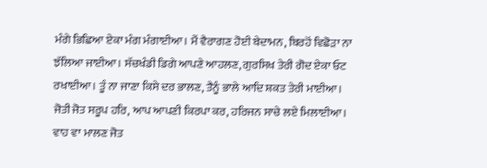ਮੰਗੇ ਭਿਛਿਆ ਏਕਾ ਮੰਗ ਮੰਗਾਈਆ। ਮੈਂ ਵੈਰਾਗਣ ਹੋਈ ਬੇਦਾਮਨ, ਬਿਰਹੋਂ ਵਿਛੋੜਾ ਨਾ ਝੱਲਿਆ ਜਾਈਆ। ਸੱਚਖੰਡੀ ਡਿਗੇ ਆਪਣੇ ਆਹਲਣ, ਗੁਰਸਿਖ ਤੇਰੀ ਗੋਦ ਏਕਾ ਓਟ ਰਖਾਈਆ। ਤੂੰ ਨਾ ਜਾਣਾ ਕਿਸੇ ਦਰ ਭਾਲਣ, ਤੈਨੂੰ ਭਾਲੇ ਆਦਿ ਸ਼ਕਤ ਤੇਰੀ ਮਾਈਆ। ਜੋਤੀ ਜੋਤ ਸਰੂਪ ਹਰਿ, ਆਪ ਆਪਣੀ ਕਿਰਪਾ ਕਰ, ਹਰਿਜਨ ਸਾਚੇ ਲਏ ਮਿਲਾਈਆ। ਵਾਹ ਵਾ ਮਾਲਣ ਜੋਤ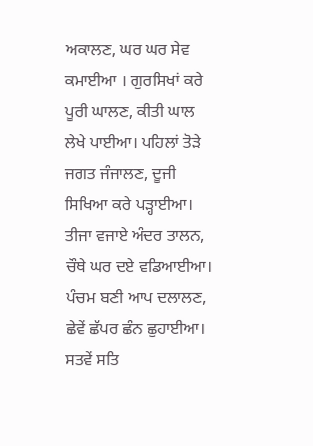ਅਕਾਲਣ, ਘਰ ਘਰ ਸੇਵ ਕਮਾਈਆ । ਗੁਰਸਿਖਾਂ ਕਰੇ ਪੂਰੀ ਘਾਲਣ, ਕੀਤੀ ਘਾਲ ਲੇਖੇ ਪਾਈਆ। ਪਹਿਲਾਂ ਤੋੜੇ ਜਗਤ ਜੰਜਾਲਣ, ਦੂਜੀ ਸਿਖਿਆ ਕਰੇ ਪੜ੍ਹਾਈਆ। ਤੀਜਾ ਵਜਾਏ ਅੰਦਰ ਤਾਲਨ, ਚੌਥੇ ਘਰ ਦਏ ਵਡਿਆਈਆ। ਪੰਚਮ ਬਣੀ ਆਪ ਦਲਾਲਣ, ਛੇਵੇਂ ਛੱਪਰ ਛੰਨ ਛੁਹਾਈਆ। ਸਤਵੇਂ ਸਤਿ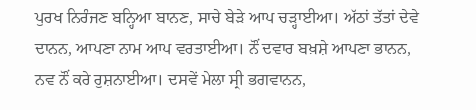ਪੁਰਖ ਨਿਰੰਜਣ ਬਨ੍ਹਿਆ ਬਾਨਣ, ਸਾਚੇ ਬੇੜੇ ਆਪ ਚੜ੍ਹਾਈਆ। ਅੱਠਾਂ ਤੱਤਾਂ ਦੇਵੇ ਦਾਨਨ, ਆਪਣਾ ਨਾਮ ਆਪ ਵਰਤਾਈਆ। ਨੌਂ ਦਵਾਰ ਬਖ਼ਸ਼ੇ ਆਪਣਾ ਭਾਨਨ, ਨਵ ਨੌਂ ਕਰੇ ਰੁਸ਼ਨਾਈਆ। ਦਸਵੇਂ ਮੇਲਾ ਸ੍ਰੀ ਭਗਵਾਨਨ,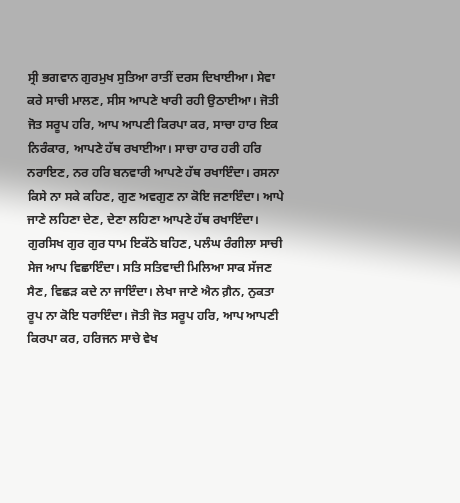ਸ੍ਰੀ ਭਗਵਾਨ ਗੁਰਮੁਖ ਸੁਤਿਆ ਰਾਤੀਂ ਦਰਸ ਦਿਖਾਈਆ। ਸੇਵਾ ਕਰੇ ਸਾਚੀ ਮਾਲਣ, ਸੀਸ ਆਪਣੇ ਖਾਰੀ ਰਹੀ ਉਠਾਈਆ। ਜੋਤੀ ਜੋਤ ਸਰੂਪ ਹਰਿ, ਆਪ ਆਪਣੀ ਕਿਰਪਾ ਕਰ, ਸਾਚਾ ਹਾਰ ਇਕ ਨਿਰੰਕਾਰ, ਆਪਣੇ ਹੱਥ ਰਖਾਈਆ। ਸਾਚਾ ਹਾਰ ਹਰੀ ਹਰਿ ਨਰਾਇਣ, ਨਰ ਹਰਿ ਬਨਵਾਰੀ ਆਪਣੇ ਹੱਥ ਰਖਾਇੰਦਾ। ਰਸਨਾ ਕਿਸੇ ਨਾ ਸਕੇ ਕਹਿਣ, ਗੁਣ ਅਵਗੁਣ ਨਾ ਕੋਇ ਜਣਾਇੰਦਾ। ਆਪੇ ਜਾਣੇ ਲਹਿਣਾ ਦੇਣ, ਦੇਣਾ ਲਹਿਣਾ ਆਪਣੇ ਹੱਥ ਰਖਾਇੰਦਾ। ਗੁਰਸਿਖ ਗੁਰ ਗੁਰ ਧਾਮ ਇਕੱਠੇ ਬਹਿਣ, ਪਲੰਘ ਰੰਗੀਲਾ ਸਾਚੀ ਸੇਜ ਆਪ ਵਿਛਾਇੰਦਾ। ਸਤਿ ਸਤਿਵਾਦੀ ਮਿਲਿਆ ਸਾਕ ਸੱਜਣ ਸੈਣ, ਵਿਛੜ ਕਦੇ ਨਾ ਜਾਇੰਦਾ। ਲੇਖਾ ਜਾਣੇ ਐਨ ਗ਼ੈਨ, ਨੁਕਤਾ ਰੂਪ ਨਾ ਕੋਇ ਧਰਾਇੰਦਾ। ਜੋਤੀ ਜੋਤ ਸਰੂਪ ਹਰਿ, ਆਪ ਆਪਣੀ ਕਿਰਪਾ ਕਰ, ਹਰਿਜਨ ਸਾਚੇ ਵੇਖ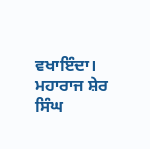ਵਖਾਇੰਦਾ। ਮਹਾਰਾਜ ਸ਼ੇਰ ਸਿੰਘ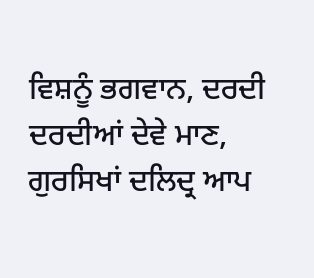ਵਿਸ਼ਨੂੰ ਭਗਵਾਨ, ਦਰਦੀ ਦਰਦੀਆਂ ਦੇਵੇ ਮਾਣ, ਗੁਰਸਿਖਾਂ ਦਲਿਦ੍ਰ ਆਪ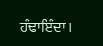ਹੰਢਾਇੰਦਾ।